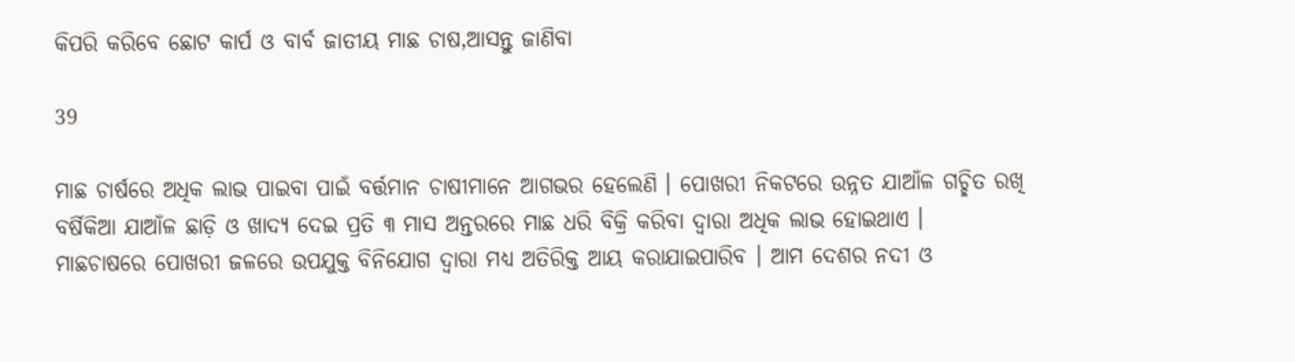କିପରି କରିବେ ଛୋଟ କାର୍ପ ଓ ବାର୍ବ ଜାତୀୟ ମାଛ ଚାଷ,ଆସନ୍ତୁ ଜାଣିବା

39

ମାଛ ଚାର୍ଷରେ ଅଧିକ ଲାଭ ପାଇବା ପାଇଁ ବର୍ତ୍ତମାନ ଚାଷୀମାନେ ଆଗଭର ହେଲେଣି । ପୋଖରୀ ନିକଟରେ ଉନ୍ନତ ଯାଆଁଳ ଗଚ୍ଛିତ ରଖି ବର୍ଷିକିଆ ଯାଆଁଳ ଛାଡ଼ି ଓ ଖାଦ୍ୟ ଦେଇ ପ୍ରତି ୩ ମାସ ଅନ୍ତରରେ ମାଛ ଧରି ବିକ୍ରି କରିବା ଦ୍ୱାରା ଅଧିକ ଲାଭ ହୋଇଥାଏ ।
ମାଛଚାଷରେ ପୋଖରୀ ଜଳରେ ଉପଯୁକ୍ତ ବିନିଯୋଗ ଦ୍ୱାରା ମଧ୍ୟ ଅତିରିକ୍ତ ଆୟ କରାଯାଇପାରିବ । ଆମ ଦେଶର ନଦୀ ଓ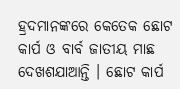ହ୍ରଦମାନଙ୍କରେ କେତେକ ଛୋଟ କାର୍ପ ଓ ବାର୍ବ ଜାତୀୟ ମାଛ ଦେଖଶଯାଆନ୍ତି । ଛୋଟ କାର୍ପ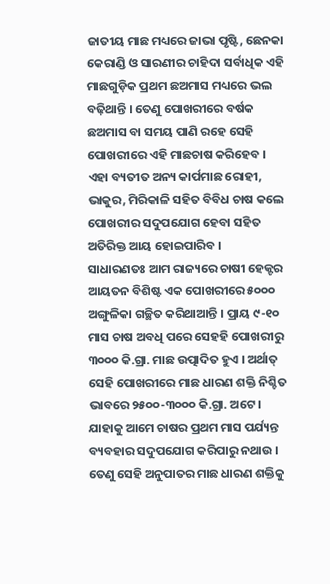ଜାତୀୟ ମାଛ ମଧ୍ୟରେ ଜାଭା ପୃଷ୍ଟି, ଛେନକା କେରାଣ୍ଡି ଓ ସାରଣୀର ଚାହିଦା ସର୍ବାଧିକ ଏହି ମାଛଗୁଡ଼ିକ ପ୍ରଥମ ଛଅମାସ ମଧ୍ୟରେ ଭଲ ବଢ଼ିଥାନ୍ତି । ତେଣୁ ପୋଖରୀରେ ବର୍ଷକ ଛଅମାସ ବା ସମୟ ପାଣି ରହେ ସେହି ପୋଖରୀରେ ଏହି ମାଛଚାଷ କରିହେବ । ଏହା ବ୍ୟତୀତ ଅନ୍ୟ କାର୍ପମାଛ ରୋହୀ, ଭାକୁର, ମିରିକାଳି ସହିତ ବିବିଧ ଚାଷ କଲେ ପୋଖରୀର ସଦୁପଯୋଗ ହେବା ସହିତ ଅତିରିକ୍ତ ଆୟ ହୋଇପାରିବ ।
ସାଧାରଣତଃ ଆମ ରାଜ୍ୟରେ ଚାଷୀ ହେକ୍ଟର ଆୟତନ ବିଶିଷ୍ଟ ଏକ ପୋଖରୀରେ ୫୦୦୦ ଅଙ୍ଗୁଳିକା ଗଚ୍ଛିତ କରିଥାଆନ୍ତି । ପ୍ରାୟ ୯-୧୦ ମାସ ଚାଷ ଅବଧି ପରେ ସେହହି ପୋଖରୀରୁ ୩୦୦୦ କି.ଗ୍ରା. ମାଛ ଉତ୍ପାଦିତ ହୁଏ । ଅର୍ଥାତ୍ ସେହି ପୋଖରୀରେ ମାଛ ଧାରଣ ଶକ୍ତି ନିଶ୍ଚିତ ଭାବରେ ୨୫୦୦-୩୦୦୦ କି.ଗ୍ରା. ଅଟେ । ଯାହାକୁ ଆମେ ଚାଷର ପ୍ରଥମ ମାସ ପର୍ଯ୍ୟନ୍ତ ବ୍ୟବହାର ସଦୁପଯୋଗ କରିପାରୁ ନଥାଉ । ତେଣୁ ସେହି ଅନୁପାତର ମାଛ ଧାରଣ ଶକ୍ତିକୁ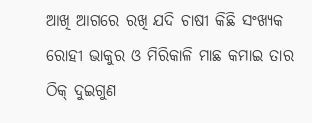ଆଖି ଆଗରେ ରଖି ଯଦି ଚାଷୀ କିଛି ସଂଖ୍ୟକ ରୋହୀ ଭାକୁର ଓ ମିରିକାଳି ମାଛ କମାଇ ତାର ଠିକ୍ ଦୁଇଗୁଣ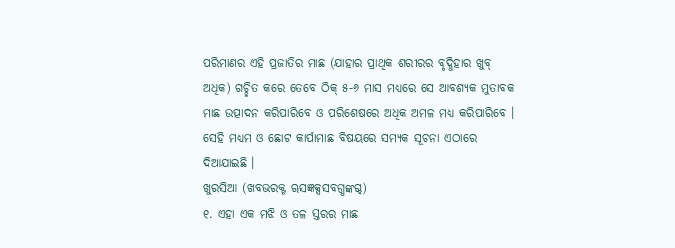ପରିମାଣର ଏହି ପ୍ରଜାତିର ମାଛ (ଯାହାର ପ୍ରାଥିକ ଶରୀରର ବୃଦ୍ଧିହାର ଖୁବ୍ ଅଧିକ) ଗଚ୍ଛିତ କରେ ତେବେ ଠିକ୍ ୫-୬ ମାସ ମଧ୍ୟରେ ସେ ଆବଶ୍ୟକ ମୁତାବକ ମାଛ ଉତ୍ପାଦନ କରିପାରିବେ ଓ ପରିଶେଷରେ ଅଧିକ ଅମଳ ମଧ୍ୟ କରିପାରିବେ । ସେହି ମଧ୍ୟମ ଓ ଛୋଟ କାର୍ପାମାଛ ବିଷୟରେ ସମ୍ୟକ ସୂଚନା ଏଠାରେ ଦିଆଯାଇଛି ।
ଖୁରସିଆ (ଖବଭରକ୍ଟ ୠସଜ୍ଞକ୍ସସବଗ୍ଧଙ୍କଗ୍ଦ)
୧. ଏହା ଏକ ମଝି ଓ ତଳ ସ୍ତରର ମାଛ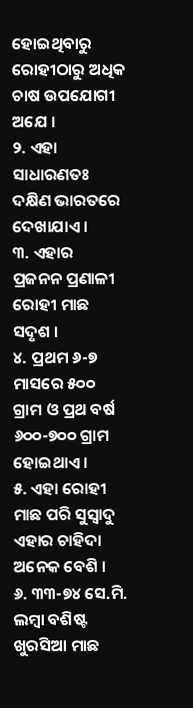ହୋଇଥିବାରୁ ରୋହୀଠାରୁ ଅଧିକ ଚାଷ ଉପଯୋଗୀ ଅଯେ ।
୨. ଏହା ସାଧାରଣତଃ ଦକ୍ଷିଣ ଭାରତରେ ଦେଖାଯାଏ ।
୩. ଏହାର ପ୍ରଜନନ ପ୍ରଣାଳୀ ରୋହୀ ମାଛ ସଦୃଶ ।
୪. ପ୍ରଥମ ୬-୭ ମାସରେ ୫୦୦ ଗ୍ରାମ ଓ ପ୍ରଥ ବର୍ଷ ୬୦୦-୭୦୦ ଗ୍ରାମ ହୋଇଥାଏ ।
୫. ଏହା ରୋହୀ ମାଛ ପରି ସୁସ୍ୱାଦୁ ଏହାର ଚାହିଦା ଅନେକ ବେଶି ।
୬. ୩୩-୭୪ ସେ.ମି. ଲମ୍ବା ବଶିଷ୍ଟ ଖୁରସିଆ ମାଛ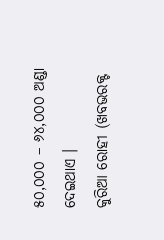୫୦,୦୦୦ – ୬୪,୦୦୦ ଅଣ୍ଡା ଦେଇଥାଏ ।
କୁରିଆ ରୋହୀ (ଖବଭରକ୍ଟ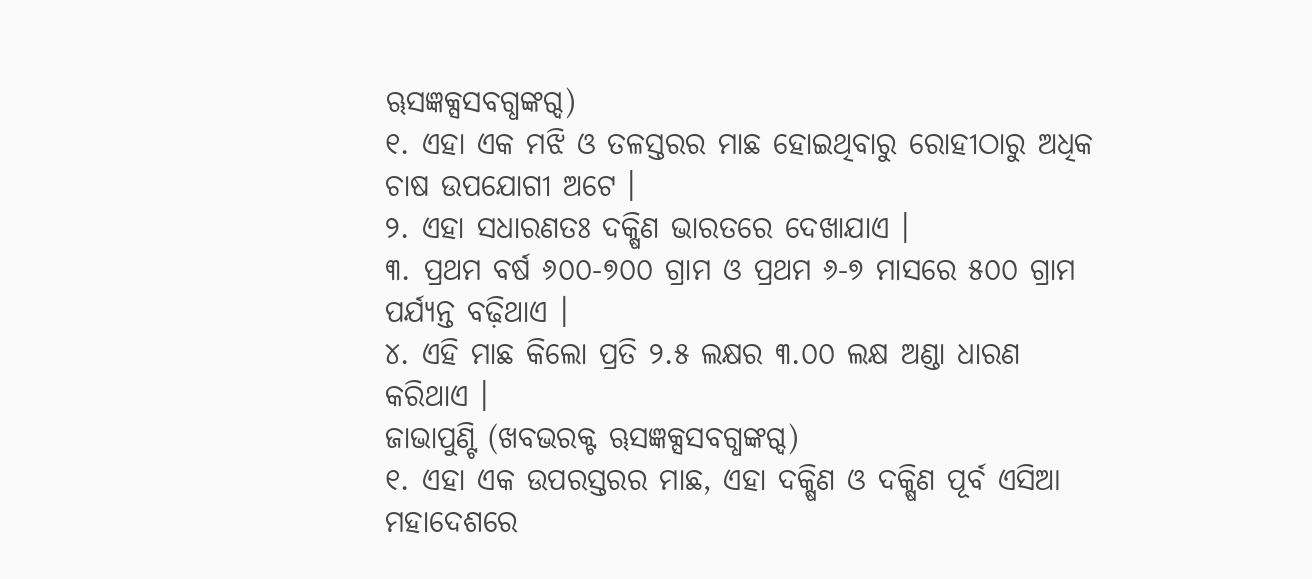ୠସଜ୍ଞକ୍ସସବଗ୍ଧଙ୍କଗ୍ଦ)
୧. ଏହା ଏକ ମଝି ଓ ତଳସ୍ତରର ମାଛ ହୋଇଥିବାରୁ ରୋହୀଠାରୁ ଅଧିକ ଚାଷ ଉପଯୋଗୀ ଅଟେ ।
୨. ଏହା ସଧାରଣତଃ ଦକ୍ଷିଣ ଭାରତରେ ଦେଖାଯାଏ ।
୩. ପ୍ରଥମ ବର୍ଷ ୬୦୦-୭୦୦ ଗ୍ରାମ ଓ ପ୍ରଥମ ୬-୭ ମାସରେ ୫୦୦ ଗ୍ରାମ ପର୍ଯ୍ୟନ୍ତ ବଢ଼ିଥାଏ ।
୪. ଏହି ମାଛ କିଲୋ ପ୍ରତି ୨.୫ ଲକ୍ଷର ୩.୦୦ ଲକ୍ଷ ଅଣ୍ଡା ଧାରଣ କରିଥାଏ ।
ଜାଭାପୁଣ୍ଟି (ଖବଭରକ୍ଟ ୠସଜ୍ଞକ୍ସସବଗ୍ଧଙ୍କଗ୍ଦ)
୧. ଏହା ଏକ ଉପରସ୍ତରର ମାଛ, ଏହା ଦକ୍ଷିଣ ଓ ଦକ୍ଷିଣ ପୂର୍ବ ଏସିଆ ମହାଦେଶରେ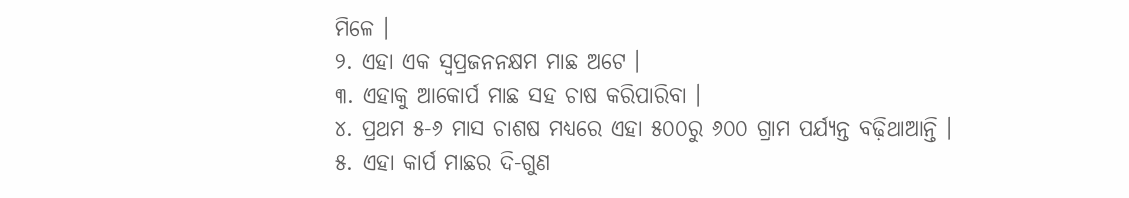ମିଳେ ।
୨. ଏହା ଏକ ସ୍ୱପ୍ରଜନନକ୍ଷମ ମାଛ ଅଟେ ।
୩. ଏହାକୁ ଆକୋର୍ପ ମାଛ ସହ ଚାଷ କରିପାରିବା ।
୪. ପ୍ରଥମ ୫-୬ ମାସ ଚାଶଷ ମଧ୍ୟରେ ଏହା ୫୦୦ରୁ ୬୦୦ ଗ୍ରାମ ପର୍ଯ୍ୟନ୍ତ ବଢ଼ିଥାଆନ୍ତି ।
୫. ଏହା କାର୍ପ ମାଛର ଦି-ଗୁଣ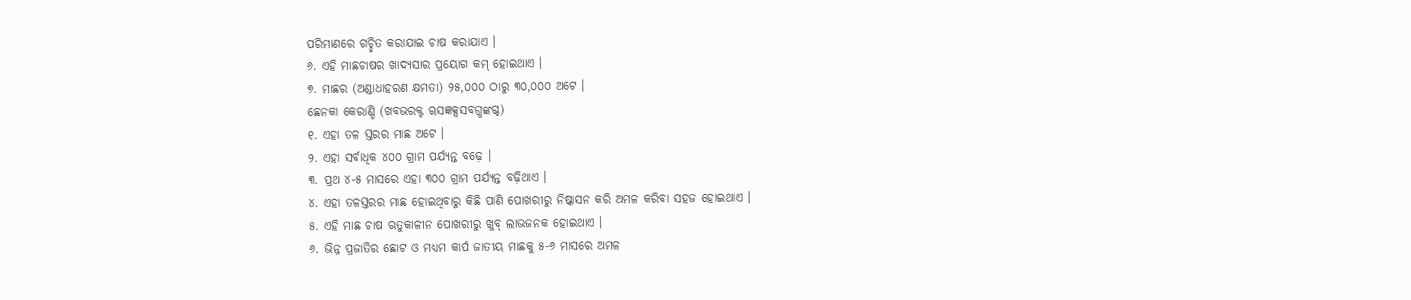ପରିମାଣରେ ଗଚ୍ଛିତ କରାଯାଇ ଚାଷ କରାଯାଏ ।
୬. ଏହି ମାଛଚାଷର ଖାଦ୍ୟସାର ପ୍ରୟୋଗ କମ୍ ହୋଇଥାଏ ।
୭. ମାଛର (ଅଣ୍ଡାଧାହରଣ କ୍ଷମତା) ୨୫,୦୦୦ ଠାରୁ ୩୦,୦୦୦ ଅଟେ ।
ଛେନକା କେରାଣ୍ଡି (ଖବଭରକ୍ଟ ୠସଜ୍ଞକ୍ସସବଗ୍ଧଙ୍କଗ୍ଦ)
୧. ଏହା ତଳ ସ୍ତରର ମାଛ ଅଟେ ।
୨. ଏହା ସର୍ବାଧିକ ୪୦୦ ଗ୍ରାମ ପର୍ଯ୍ୟନ୍ତ ବଢ଼େ ।
୩. ପ୍ରଥ ୪-୫ ମାସରେ ଏହା ୩୦୦ ଗ୍ରାମ ପର୍ଯ୍ୟନ୍ତ ବଢ଼ିଥାଏ ।
୪. ଏହା ତଳସ୍ତରର ମାଛ ହୋଇଥିବାରୁ କିଛି ପାଣି ପୋଖରୀରୁ ନିଷ୍କାସନ କରି ଅମଳ କରିବା ସହଜ ହୋଇଥାଏ ।
୫. ଏହି ମାଛ ଚାଷ ଋତୁକାଳୀନ ପୋଖରୀରୁ ଖୁବ୍ ଲାଭଜନକ ହୋଇଥାଏ ।
୬. ଭିନ୍ନ ପ୍ରଜାତିର ଛୋଟ ଓ ମଧ୍ୟମ କାର୍ପ ଜାତୀୟ ମାଛକୁ ୫-୬ ମାସରେ ଅମଳ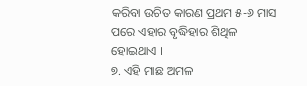କରିବା ଉଚିତ କାରଣ ପ୍ରଥମ ୫-୬ ମାସ ପରେ ଏହାର ବୃଦ୍ଧିହାର ଶିଥିଳ ହୋଇଥାଏ ।
୭. ଏହି ମାଛ ଅମଳ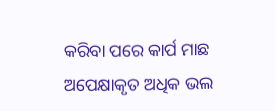କରିବା ପରେ କାର୍ପ ମାଛ ଅପେକ୍ଷାକୃତ ଅଧିକ ଭଲ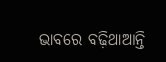ଭାବରେ ବଢ଼ିଥାଆନ୍ତି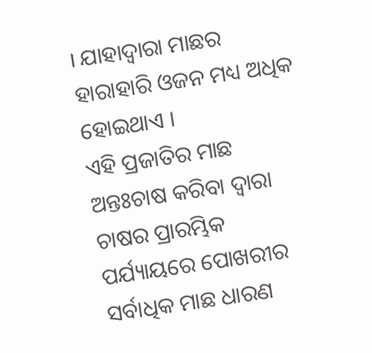। ଯାହାଦ୍ୱାରା ମାଛର ହାରାହାରି ଓଜନ ମଧ୍ୟ ଅଧିକ ହୋଇଥାଏ ।
ଏହି ପ୍ରଜାତିର ମାଛ ଅନ୍ତଃଚାଷ କରିବା ଦ୍ୱାରା ଚାଷର ପ୍ରାରମ୍ଭିକ ପର୍ଯ୍ୟାୟରେ ପୋଖରୀର ସର୍ବାଧିକ ମାଛ ଧାରଣ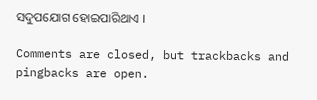ସଦୁପଯୋଗ ହୋଇପାରିଥାଏ ।

Comments are closed, but trackbacks and pingbacks are open.